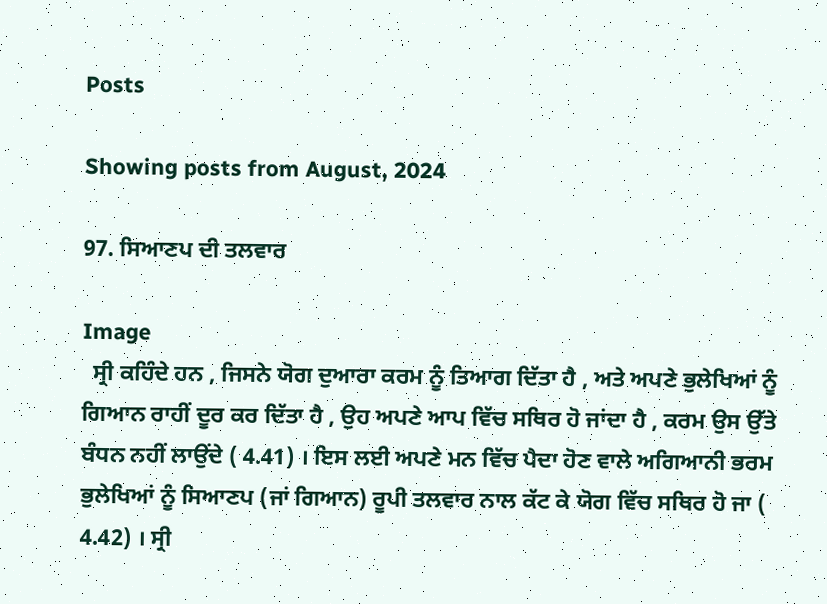Posts

Showing posts from August, 2024

97. ਸਿਆਣਪ ਦੀ ਤਲਵਾਰ

Image
  ਸ੍ਰੀ ਕਹਿੰਦੇ ਹਨ , ਜਿਸਨੇ ਯੋਗ ਦੁਆਰਾ ਕਰਮ ਨੂੰ ਤਿਆਗ ਦਿੱਤਾ ਹੈ , ਅਤੇ ਅਪਣੇ ਭੁਲੇਖਿਆਂ ਨੂੰ ਗਿਆਨ ਰਾਹੀਂ ਦੂਰ ਕਰ ਦਿੱਤਾ ਹੈ , ਉਹ ਅਪਣੇ ਆਪ ਵਿੱਚ ਸਥਿਰ ਹੋ ਜਾਂਦਾ ਹੈ , ਕਰਮ ਉਸ ਉੱਤੇ ਬੰਧਨ ਨਹੀਂ ਲਾਉਂਦੇ ( 4.41) । ਇਸ ਲਈ ਅਪਣੇ ਮਨ ਵਿੱਚ ਪੈਦਾ ਹੋਣ ਵਾਲੇ ਅਗਿਆਨੀ ਭਰਮ ਭੁਲੇਖਿਆਂ ਨੂੰ ਸਿਆਣਪ (ਜਾਂ ਗਿਆਨ) ਰੂਪੀ ਤਲਵਾਰ ਨਾਲ ਕੱਟ ਕੇ ਯੋਗ ਵਿੱਚ ਸਥਿਰ ਹੋ ਜਾ ( 4.42) । ਸ੍ਰੀ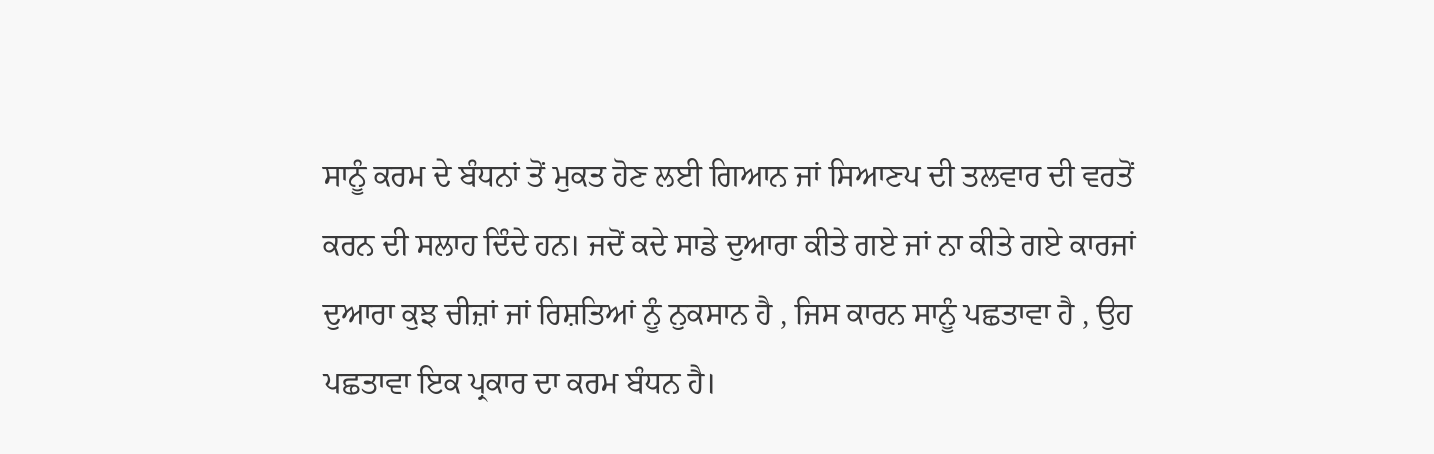ਸਾਨੂੰ ਕਰਮ ਦੇ ਬੰਧਨਾਂ ਤੋਂ ਮੁਕਤ ਹੋਣ ਲਈ ਗਿਆਨ ਜਾਂ ਸਿਆਣਪ ਦੀ ਤਲਵਾਰ ਦੀ ਵਰਤੋਂ ਕਰਨ ਦੀ ਸਲਾਹ ਦਿੰਦੇ ਹਨ। ਜਦੋਂ ਕਦੇ ਸਾਡੇ ਦੁਆਰਾ ਕੀਤੇ ਗਏ ਜਾਂ ਨਾ ਕੀਤੇ ਗਏ ਕਾਰਜਾਂ ਦੁਆਰਾ ਕੁਝ ਚੀਜ਼ਾਂ ਜਾਂ ਰਿਸ਼ਤਿਆਂ ਨੂੰ ਨੁਕਸਾਨ ਹੈ , ਜਿਸ ਕਾਰਨ ਸਾਨੂੰ ਪਛਤਾਵਾ ਹੈ , ਉਹ ਪਛਤਾਵਾ ਇਕ ਪ੍ਰਕਾਰ ਦਾ ਕਰਮ ਬੰਧਨ ਹੈ।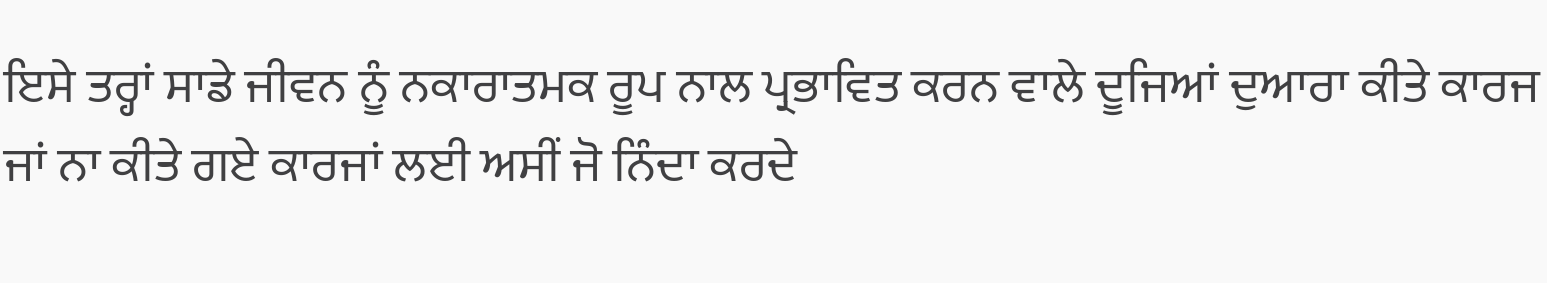ਇਸੇ ਤਰ੍ਹਾਂ ਸਾਡੇ ਜੀਵਨ ਨੂੰ ਨਕਾਰਾਤਮਕ ਰੂਪ ਨਾਲ ਪ੍ਰਭਾਵਿਤ ਕਰਨ ਵਾਲੇ ਦੂਜਿਆਂ ਦੁਆਰਾ ਕੀਤੇ ਕਾਰਜ ਜਾਂ ਨਾ ਕੀਤੇ ਗਏ ਕਾਰਜਾਂ ਲਈ ਅਸੀਂ ਜੋ ਨਿੰਦਾ ਕਰਦੇ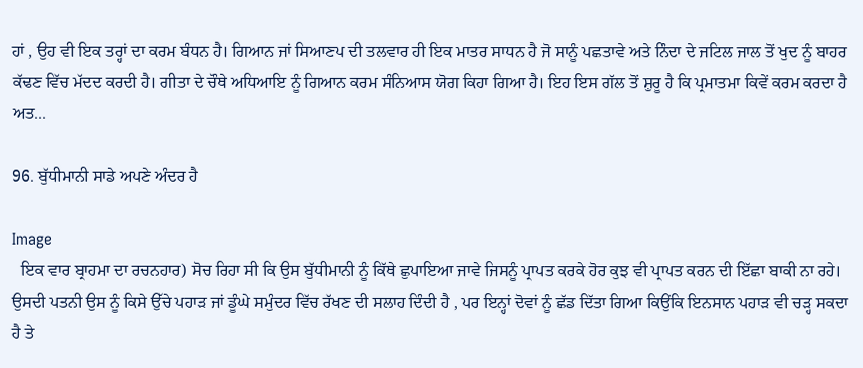ਹਾਂ , ਉਹ ਵੀ ਇਕ ਤਰ੍ਹਾਂ ਦਾ ਕਰਮ ਬੰਧਨ ਹੈ। ਗਿਆਨ ਜਾਂ ਸਿਆਣਪ ਦੀ ਤਲਵਾਰ ਹੀ ਇਕ ਮਾਤਰ ਸਾਧਨ ਹੈ ਜੋ ਸਾਨੂੰ ਪਛਤਾਵੇ ਅਤੇ ਨਿੰਦਾ ਦੇ ਜਟਿਲ ਜਾਲ ਤੋਂ ਖੁਦ ਨੂੰ ਬਾਹਰ ਕੱਢਣ ਵਿੱਚ ਮੱਦਦ ਕਰਦੀ ਹੈ। ਗੀਤਾ ਦੇ ਚੌਥੇ ਅਧਿਆਇ ਨੂੰ ਗਿਆਨ ਕਰਮ ਸੰਨਿਆਸ ਯੋਗ ਕਿਹਾ ਗਿਆ ਹੈ। ਇਹ ਇਸ ਗੱਲ ਤੋਂ ਸ਼ੁਰੂ ਹੈ ਕਿ ਪ੍ਰਮਾਤਮਾ ਕਿਵੇਂ ਕਰਮ ਕਰਦਾ ਹੈ ਅਤ...

96. ਬੁੱਧੀਮਾਨੀ ਸਾਡੇ ਅਪਣੇ ਅੰਦਰ ਹੈ

Image
  ਇਕ ਵਾਰ ਬ੍ਰਾਹਮਾ ਦਾ ਰਚਨਹਾਰ) ਸੋਚ ਰਿਹਾ ਸੀ ਕਿ ਉਸ ਬੁੱਧੀਮਾਨੀ ਨੂੰ ਕਿੱਥੇ ਛੁਪਾਇਆ ਜਾਵੇ ਜਿਸਨੂੰ ਪ੍ਰਾਪਤ ਕਰਕੇ ਹੋਰ ਕੁਝ ਵੀ ਪ੍ਰਾਪਤ ਕਰਨ ਦੀ ਇੱਛਾ ਬਾਕੀ ਨਾ ਰਹੇ। ਉਸਦੀ ਪਤਨੀ ਉਸ ਨੂੰ ਕਿਸੇ ਉੱਚੇ ਪਹਾੜ ਜਾਂ ਡੂੰਘੇ ਸਮੁੰਦਰ ਵਿੱਚ ਰੱਖਣ ਦੀ ਸਲਾਹ ਦਿੰਦੀ ਹੈ , ਪਰ ਇਨ੍ਹਾਂ ਦੋਵਾਂ ਨੂੰ ਛੱਡ ਦਿੱਤਾ ਗਿਆ ਕਿਉਂਕਿ ਇਨਸਾਨ ਪਹਾੜ ਵੀ ਚੜ੍ਹ ਸਕਦਾ ਹੈ ਤੇ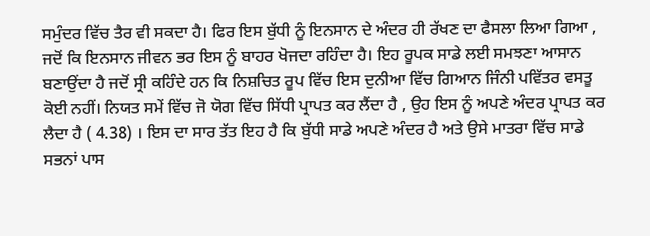ਸਮੁੰਦਰ ਵਿੱਚ ਤੈਰ ਵੀ ਸਕਦਾ ਹੈ। ਫਿਰ ਇਸ ਬੁੱਧੀ ਨੂੰ ਇਨਸਾਨ ਦੇ ਅੰਦਰ ਹੀ ਰੱਖਣ ਦਾ ਫੈਸਲਾ ਲਿਆ ਗਿਆ , ਜਦੋਂ ਕਿ ਇਨਸਾਨ ਜੀਵਨ ਭਰ ਇਸ ਨੂੰ ਬਾਹਰ ਖੋਜਦਾ ਰਹਿੰਦਾ ਹੈ। ਇਹ ਰੂਪਕ ਸਾਡੇ ਲਈ ਸਮਝਣਾ ਆਸਾਨ ਬਣਾਉਂਦਾ ਹੈ ਜਦੋਂ ਸ੍ਰੀ ਕਹਿੰਦੇ ਹਨ ਕਿ ਨਿਸ਼ਚਿਤ ਰੂਪ ਵਿੱਚ ਇਸ ਦੁਨੀਆ ਵਿੱਚ ਗਿਆਨ ਜਿੰਨੀ ਪਵਿੱਤਰ ਵਸਤੂ ਕੋਈ ਨਹੀਂ। ਨਿਯਤ ਸਮੇਂ ਵਿੱਚ ਜੋ ਯੋਗ ਵਿੱਚ ਸਿੱਧੀ ਪ੍ਰਾਪਤ ਕਰ ਲੈਂਦਾ ਹੈ , ਉਹ ਇਸ ਨੂੰ ਅਪਣੇ ਅੰਦਰ ਪ੍ਰਾਪਤ ਕਰ ਲੈਦਾ ਹੈ ( 4.38) । ਇਸ ਦਾ ਸਾਰ ਤੱਤ ਇਹ ਹੈ ਕਿ ਬੁੱਧੀ ਸਾਡੇ ਅਪਣੇ ਅੰਦਰ ਹੈ ਅਤੇ ਉਸੇ ਮਾਤਰਾ ਵਿੱਚ ਸਾਡੇ ਸਭਨਾਂ ਪਾਸ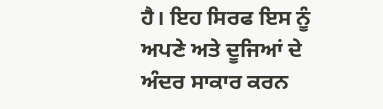ਹੈ। ਇਹ ਸਿਰਫ ਇਸ ਨੂੰ ਅਪਣੇ ਅਤੇ ਦੂਜਿਆਂ ਦੇ ਅੰਦਰ ਸਾਕਾਰ ਕਰਨ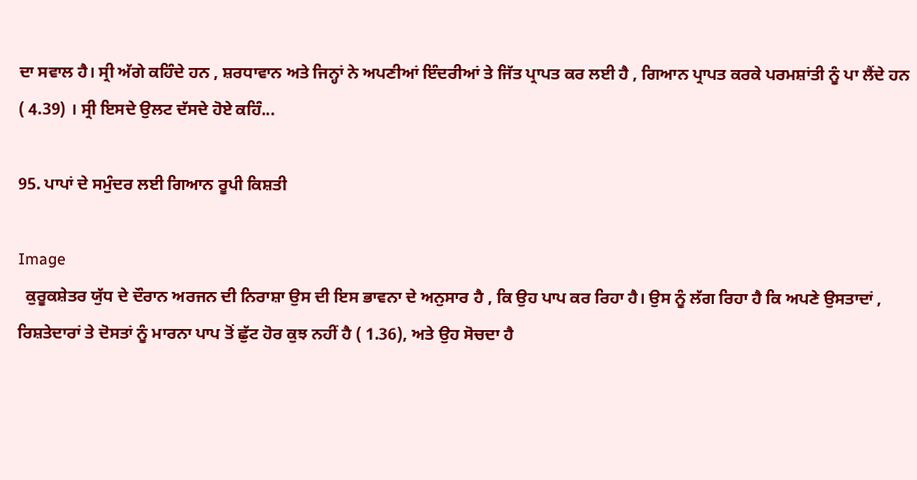ਦਾ ਸਵਾਲ ਹੈ। ਸ੍ਰੀ ਅੱਗੇ ਕਹਿੰਦੇ ਹਨ , ਸ਼ਰਧਾਵਾਨ ਅਤੇ ਜਿਨ੍ਹਾਂ ਨੇ ਅਪਣੀਆਂ ਇੰਦਰੀਆਂ ਤੇ ਜਿੱਤ ਪ੍ਰਾਪਤ ਕਰ ਲਈ ਹੈ , ਗਿਆਨ ਪ੍ਰਾਪਤ ਕਰਕੇ ਪਰਮਸ਼ਾਂਤੀ ਨੂੰ ਪਾ ਲੈਂਦੇ ਹਨ ( 4.39) । ਸ੍ਰੀ ਇਸਦੇ ਉਲਟ ਦੱਸਦੇ ਹੋਏ ਕਹਿੰ...

95. ਪਾਪਾਂ ਦੇ ਸਮੁੰਦਰ ਲਈ ਗਿਆਨ ਰੂਪੀ ਕਿਸ਼ਤੀ

Image
  ਕੁਰੂਕਸ਼ੇਤਰ ਯੁੱਧ ਦੇ ਦੌਰਾਨ ਅਰਜਨ ਦੀ ਨਿਰਾਸ਼ਾ ਉਸ ਦੀ ਇਸ ਭਾਵਨਾ ਦੇ ਅਨੁਸਾਰ ਹੈ , ਕਿ ਉਹ ਪਾਪ ਕਰ ਰਿਹਾ ਹੈ। ਉਸ ਨੂੰ ਲੱਗ ਰਿਹਾ ਹੈ ਕਿ ਅਪਣੇ ਉਸਤਾਦਾਂ , ਰਿਸ਼ਤੇਦਾਰਾਂ ਤੇ ਦੋਸਤਾਂ ਨੂੰ ਮਾਰਨਾ ਪਾਪ ਤੋਂ ਛੁੱਟ ਹੋਰ ਕੁਝ ਨਹੀਂ ਹੈ ( 1.36), ਅਤੇ ਉਹ ਸੋਚਦਾ ਹੈ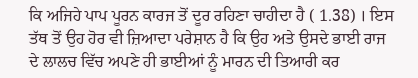ਕਿ ਅਜਿਹੇ ਪਾਪ ਪੂਰਨ ਕਾਰਜ ਤੋਂ ਦੂਰ ਰਹਿਣਾ ਚਾਹੀਦਾ ਹੈ ( 1.38) । ਇਸ ਤੱਥ ਤੋਂ ਉਹ ਹੋਰ ਵੀ ਜ਼ਿਆਦਾ ਪਰੇਸ਼ਾਨ ਹੈ ਕਿ ਉਹ ਅਤੇ ਉਸਦੇ ਭਾਈ ਰਾਜ ਦੇ ਲਾਲਚ ਵਿੱਚ ਅਪਣੇ ਹੀ ਭਾਈਆਂ ਨੂੰ ਮਾਰਨ ਦੀ ਤਿਆਰੀ ਕਰ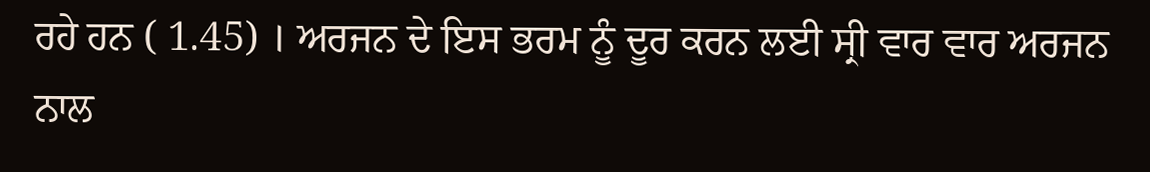ਰਹੇ ਹਨ ( 1.45) । ਅਰਜਨ ਦੇ ਇਸ ਭਰਮ ਨੂੰ ਦੂਰ ਕਰਨ ਲਈ ਸ੍ਰੀ ਵਾਰ ਵਾਰ ਅਰਜਨ ਨਾਲ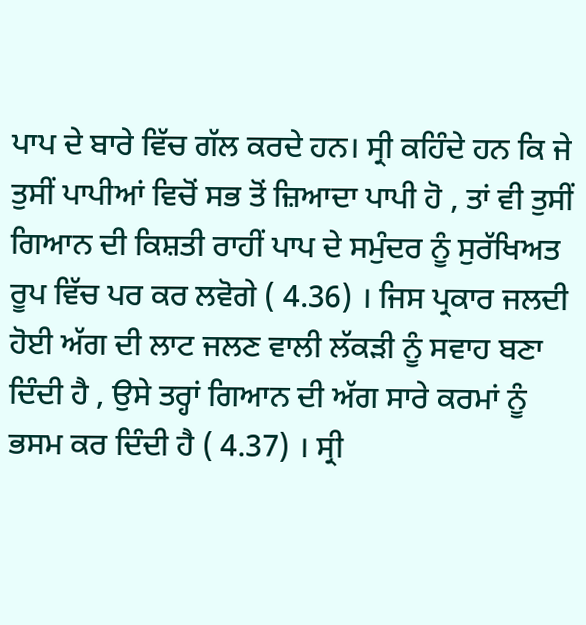ਪਾਪ ਦੇ ਬਾਰੇ ਵਿੱਚ ਗੱਲ ਕਰਦੇ ਹਨ। ਸ੍ਰੀ ਕਹਿੰਦੇ ਹਨ ਕਿ ਜੇ ਤੁਸੀਂ ਪਾਪੀਆਂ ਵਿਚੋਂ ਸਭ ਤੋਂ ਜ਼ਿਆਦਾ ਪਾਪੀ ਹੋ , ਤਾਂ ਵੀ ਤੁਸੀਂ ਗਿਆਨ ਦੀ ਕਿਸ਼ਤੀ ਰਾਹੀਂ ਪਾਪ ਦੇ ਸਮੁੰਦਰ ਨੂੰ ਸੁਰੱਖਿਅਤ ਰੂਪ ਵਿੱਚ ਪਰ ਕਰ ਲਵੋਗੇ ( 4.36) । ਜਿਸ ਪ੍ਰਕਾਰ ਜਲਦੀ ਹੋਈ ਅੱਗ ਦੀ ਲਾਟ ਜਲਣ ਵਾਲੀ ਲੱਕੜੀ ਨੂੰ ਸਵਾਹ ਬਣਾ ਦਿੰਦੀ ਹੈ , ਉਸੇ ਤਰ੍ਹਾਂ ਗਿਆਨ ਦੀ ਅੱਗ ਸਾਰੇ ਕਰਮਾਂ ਨੂੰ ਭਸਮ ਕਰ ਦਿੰਦੀ ਹੈ ( 4.37) । ਸ੍ਰੀ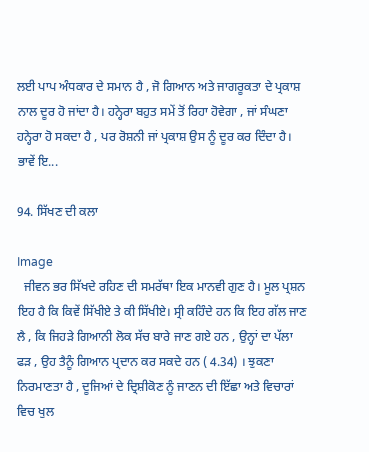ਲਈ ਪਾਪ ਅੰਧਕਾਰ ਦੇ ਸਮਾਨ ਹੈ , ਜੋ ਗਿਆਨ ਅਤੇ ਜਾਗਰੂਕਤਾ ਦੇ ਪ੍ਰਕਾਸ਼ ਨਾਲ ਦੂਰ ਹੋ ਜਾਂਦਾ ਹੈ। ਹਨ੍ਹੇਰਾ ਬਹੁਤ ਸਮੇਂ ਤੋਂ ਰਿਹਾ ਹੋਵੇਗਾ , ਜਾਂ ਸੰਘਣਾ ਹਨ੍ਹੇਰਾ ਹੋ ਸਕਦਾ ਹੈ , ਪਰ ਰੋਸ਼ਨੀ ਜਾਂ ਪ੍ਰਕਾਸ਼ ਉਸ ਨੂੰ ਦੂਰ ਕਰ ਦਿੰਦਾ ਹੈ। ਭਾਵੇਂ ਇ...

94. ਸਿੱਖਣ ਦੀ ਕਲਾ

Image
  ਜੀਵਨ ਭਰ ਸਿੱਖਦੇ ਰਹਿਣ ਦੀ ਸਮਰੱਥਾ ਇਕ ਮਾਨਵੀ ਗੁਣ ਹੈ। ਮੂਲ ਪ੍ਰਸ਼ਨ ਇਹ ਹੈ ਕਿ ਕਿਵੇਂ ਸਿੱਖੀਏ ਤੇ ਕੀ ਸਿੱਖੀਏ। ਸ੍ਰੀ ਕਹਿੰਦੇ ਹਨ ਕਿ ਇਹ ਗੱਲ ਜਾਣ ਲੈ , ਕਿ ਜਿਹੜੇ ਗਿਆਨੀ ਲੋਕ ਸੱਚ ਬਾਰੇ ਜਾਣ ਗਏ ਹਨ , ਉਨ੍ਹਾਂ ਦਾ ਪੱਲਾ ਫੜ , ਉਹ ਤੈਨੂੰ ਗਿਆਨ ਪ੍ਰਦਾਨ ਕਰ ਸਕਦੇ ਹਨ ( 4.34) । ਝੁਕਣਾ ਨਿਰਮਾਣਤਾ ਹੈ , ਦੂਜਿਆਂ ਦੇ ਦ੍ਰਿਸ਼ੀਕੋਣ ਨੂੰ ਜਾਣਨ ਦੀ ਇੱਛਾ ਅਤੇ ਵਿਚਾਰਾਂ ਵਿਚ ਖੁਲ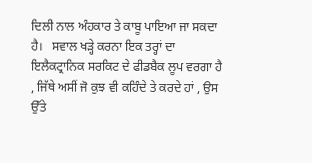ਦਿਲੀ ਨਾਲ ਅੰਹਕਾਰ ਤੇ ਕਾਬੂ ਪਾਇਆ ਜਾ ਸਕਦਾ ਹੈ।   ਸਵਾਲ ਖੜ੍ਹੇ ਕਰਨਾ ਇਕ ਤਰ੍ਹਾਂ ਦਾ ਇਲੈਕਟ੍ਰਾਨਿਕ ਸਰਕਿਟ ਦੇ ਫੀਡਬੈਕ ਲੂਪ ਵਰਗਾ ਹੈ , ਜਿੱਥੇ ਅਸੀਂ ਜੋ ਕੁਝ ਵੀ ਕਹਿੰਦੇ ਤੇ ਕਰਦੇ ਹਾਂ , ਉਸ ਉੱਤੇ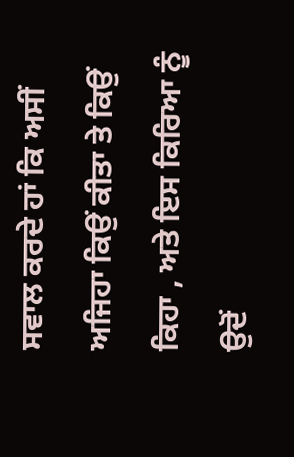ਸਵਾਲ ਕਰਦੇ ਹਾਂ ਕਿ ਅਸੀਂ ਅਜਿਹਾ ਕਿਉਂ ਕੀਤਾ ਤੇ ਕਿਉਂ ਕਿਹਾ , ਅਤੇ ਇਸ ਕਿਰਿਆ ਨੂੰ ਉਦੋਂ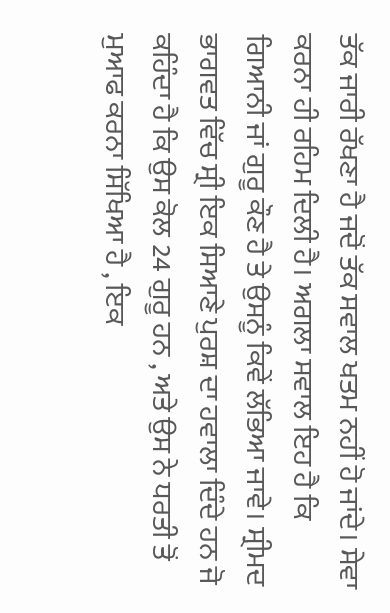ਤੱਕ ਜਾਰੀ ਰੱਖਣਾ ਹੈ ਜਦੋਂ ਤੱਕ ਸਵਾਲ ਖਤਮ ਨਹੀਂ ਹੋ ਜਾਂਦੇ। ਸੇਵਾ ਕਰਨਾ ਹੀ ਰਹਿਮ ਦਿਲੀ ਹੈ। ਅਗਲਾ ਸਵਾਲ ਇਹ ਹੈ ਕਿ ਗਿਆਨੀ ਜਾਂ ਗੁਰੂ ਕੌਣ ਹੈ ਤੇ ਉਸਨੂੰ ਕਿਵੇਂ ਲੱਭਿਆ ਜਾਵੇ। ਸ੍ਰੀਮਦ ਭਾਗਵਤ ਵਿੱਚ ਸ੍ਰੀ ਇਕ ਸਿਆਣੇ ਪੁਰਸ਼ ਦਾ ਹਵਾਲਾ ਦਿੰਦੇ ਹਨ ਜੋ ਕਹਿੰਦਾ ਹੈ ਕਿ ਉਸ ਕੋਲ 24 ਗੁਰੂ ਹਨ , ਅਤੇ ਉਸ ਨੇ ਧਰਤੀ ਤੋਂ ਮੁਆਫ ਕਰਨਾ ਸਿੱਖਿਆ ਹੈ , ਇਕ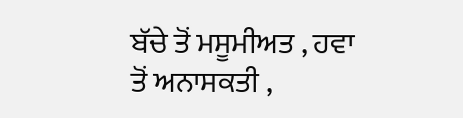ਬੱਚੇ ਤੋਂ ਮਸੂਮੀਅਤ , ਹਵਾ ਤੋਂ ਅਨਾਸਕਤੀ ,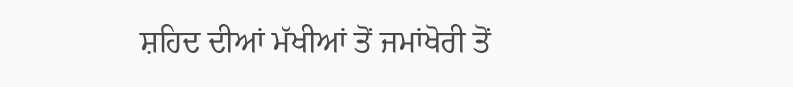ਸ਼ਹਿਦ ਦੀਆਂ ਮੱਖੀਆਂ ਤੋਂ ਜਮਾਂਖੋਰੀ ਤੋਂ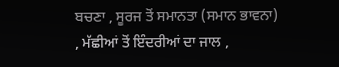ਬਚਣਾ , ਸੂਰਜ ਤੋਂ ਸਮਾਨਤਾ (ਸਮਾਨ ਭਾਵਨਾ) , ਮੱਛੀਆਂ ਤੋਂ ਇੰਦਰੀਆਂ ਦਾ ਜਾਲ ,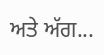ਅਤੇ ਅੱਗ...